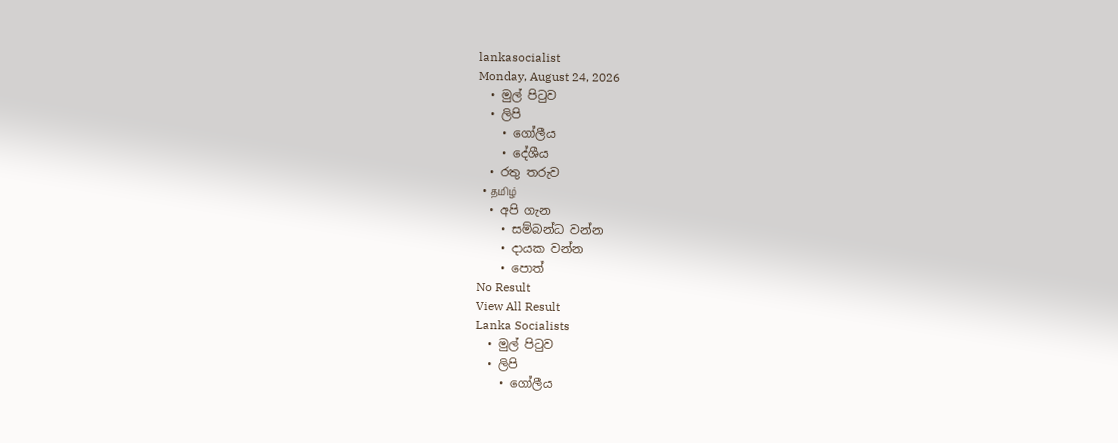lankasocialist
Monday, August 24, 2026
  • මුල් පිටුව
  • ලිපි
    • ගෝලීය
    • දේශීය
  • රතු තරුව
  • தமிழ்
  • අපි ගැන
    • සම්බන්ධ වන්න
    • දායක වන්න
    • පොත්
No Result
View All Result
Lanka Socialists
  • මුල් පිටුව
  • ලිපි
    • ගෝලීය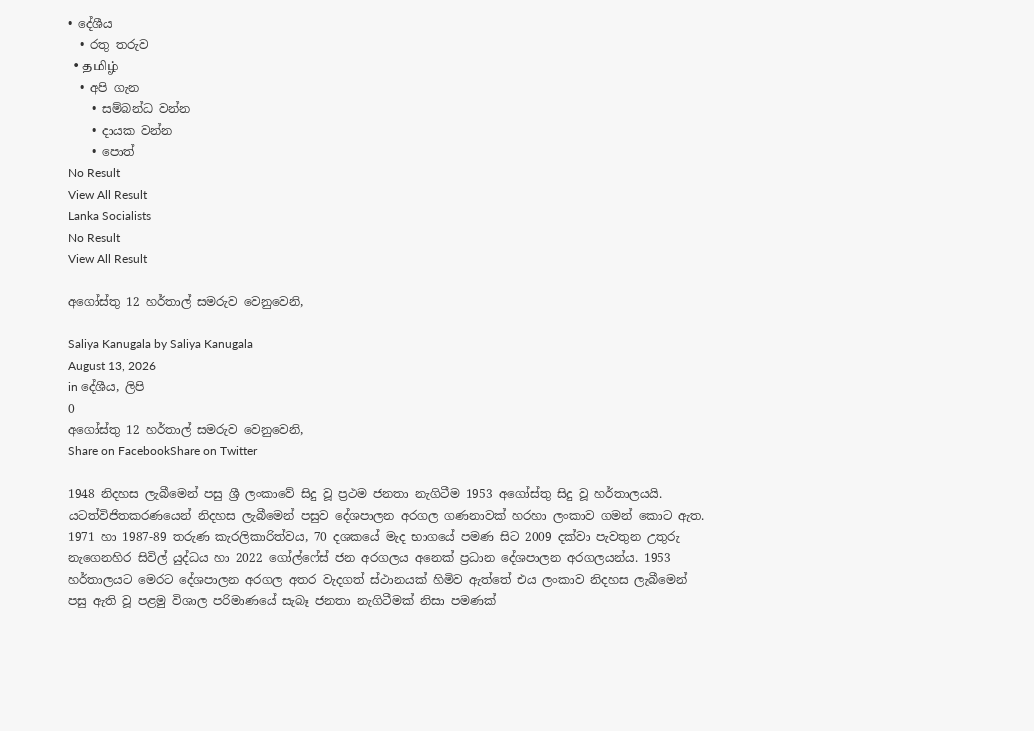• දේශීය
  • රතු තරුව
  • தமிழ்
  • අපි ගැන
    • සම්බන්ධ වන්න
    • දායක වන්න
    • පොත්
No Result
View All Result
Lanka Socialists
No Result
View All Result

අගෝස්තු 12 හර්තාල් සමරුව වෙනුවෙනි,

Saliya Kanugala by Saliya Kanugala
August 13, 2026
in දේශීය, ලිපි
0
අගෝස්තු 12 හර්තාල් සමරුව වෙනුවෙනි,
Share on FacebookShare on Twitter

1948 නිදහස ලැබීමෙන් පසු ශ්‍රී ලංකාවේ සිදු වූ ප්‍රථම ජනතා නැගිටීම 1953 අගෝස්තු සිදු වූ හර්තාලයයි. යටත්විජිතකරණයෙන් නිදහස ලැබීමෙන් පසුව දේශපාලන අරගල ගණනාවක් හරහා ලංකාව ගමන් කොට ඇත. 1971 හා 1987-89 තරුණ කැරලිකාරිත්වය, 70 දශකයේ මැද භාගයේ පමණ සිට 2009 දක්වා පැවතුන උතුරු නැගෙනහිර සිවිල් යුද්ධය හා 2022 ගෝල්ෆේස් ජන අරගලය අනෙක් ප්‍රධාන දේශපාලන අරගලයන්ය. 1953 හර්තාලයට මෙරට දේශපාලන අරගල අතර වැදගත් ස්ථානයක් හිමිව ඇත්තේ එය ලංකාව නිදහස ලැබීමෙන් පසු ඇති වූ පළමු විශාල පරිමාණයේ සැබෑ ජනතා නැගිටීමක් නිසා පමණක්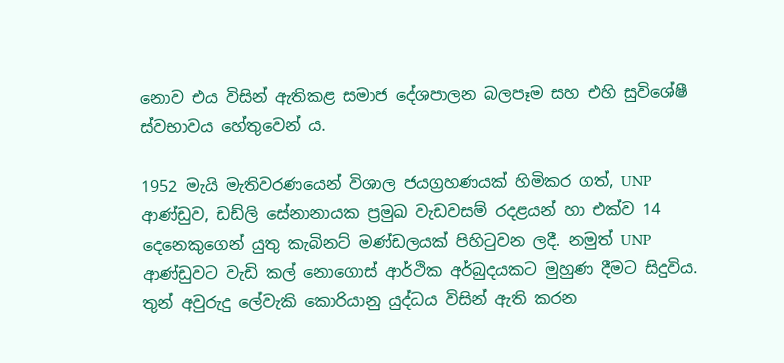නොව එය විසින් ඇතිකළ සමාජ දේශපාලන බලපෑම සහ එහි සුවිශේෂී ස්වභාවය හේතුවෙන් ය.

1952 මැයි මැතිවරණයෙන් විශාල ජයග්‍රහණයක් හිමිකර ගත්, UNP ආණ්ඩුව, ඩඩ්ලි සේනානායක ප්‍රමුඛ වැඩවසම් රදළයන් හා එක්ව 14 දෙනෙකුගෙන් යුතු කැබිනට් මණ්ඩලයක් පිහිටුවන ලදී. නමුත් UNP ආණ්ඩුවට වැඩි කල් නොගොස් ආර්ථික අර්බුදයකට මුහුණ දීමට සිදුවිය.  තුන් අවුරුදු ලේවැකි කොරියානු යුද්ධය විසින් ඇති කරන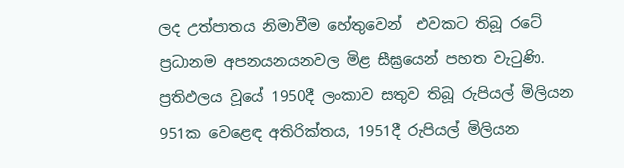ලද උත්පාතය නිමාවීම හේතුවෙන්  එවකට තිබූ රටේ ප්‍රධානම අපනයනයනවල මිළ සීඝ්‍රයෙන් පහත වැටුණි. ප්‍රතිඵලය වූයේ 1950දී ලංකාව සතුව තිබූ රුපියල් මිලියන 951ක වෙළෙඳ අතිරික්තය, 1951දී රුපියල් මිලියන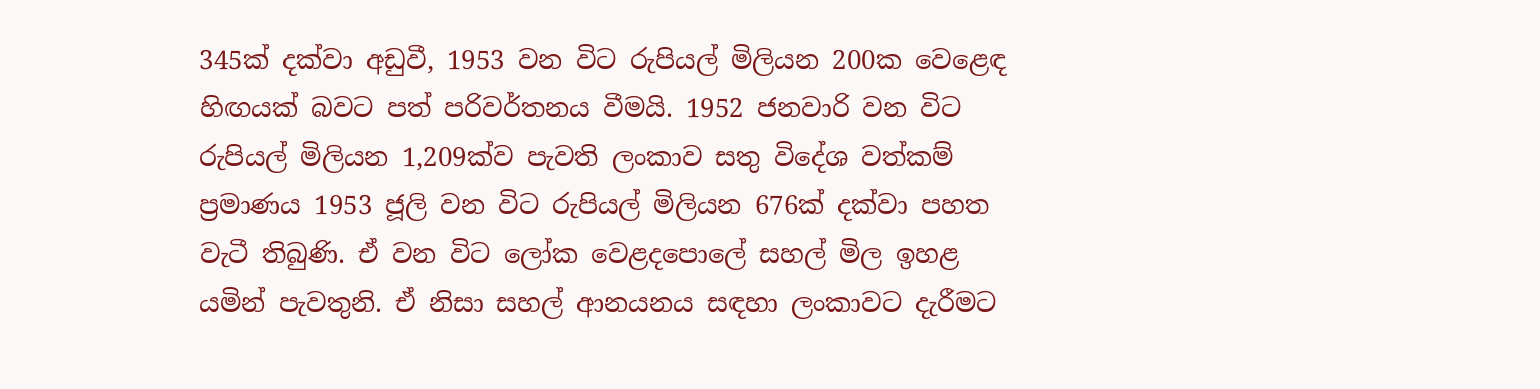345ක් දක්වා අඩුවී, 1953 වන විට රුපියල් මිලියන 200ක වෙළෙඳ හිඟයක් බවට පත් පරිවර්තනය වීමයි. 1952 ජනවාරි වන විට රුපියල් මිලියන 1,209ක්ව පැවති ලංකාව සතු විදේශ වත්කම් ප්‍රමාණය 1953 ජූලි වන විට රුපියල් මිලියන 676ක් දක්වා පහත වැටී තිබුණි. ඒ වන විට ලෝක වෙළදපොලේ සහල් මිල ඉහළ යමින් පැවතුනි. ඒ නිසා සහල් ආනයනය සඳහා ලංකාවට දැරීමට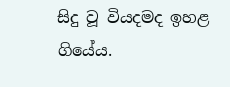සිදු වූ වියදමද ඉහළ ගියේය.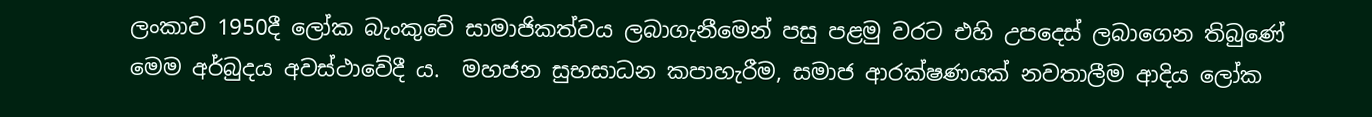ලංකාව 1950දී ලෝක බැංකුවේ සාමාජිකත්වය ලබාගැනීමෙන් පසු පළමු වරට එහි උපදෙස් ලබාගෙන තිබුණේ මෙම අර්බුදය අවස්ථාවේදී ය.  මහජන සුභසාධන කපාහැරීම, සමාජ ආරක්ෂණයක් නවතාලීම ආදිය ලෝක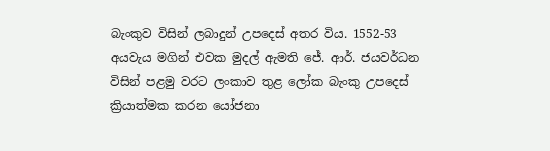බැංකුව විසින් ලබාදුන් උපදෙස් අතර විය. 1552-53 අයවැය මගින් එවක මුදල් ඇමති ජේ. ආර්. ජයවර්ධන විසින් පළමු වරට ලංකාව තුළ ලෝක බැංකු උපදෙස් ක්‍රියාත්මක කරන යෝජනා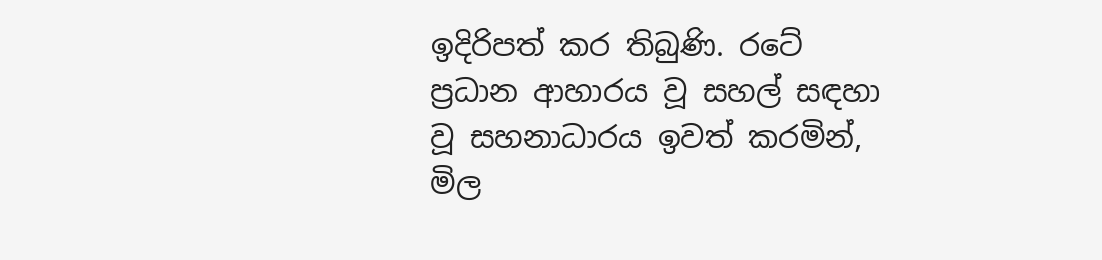ඉදිරිපත් කර තිබුණි. රටේ ප්‍රධාන ආහාරය වූ සහල් සඳහා වූ සහනාධාරය ඉවත් කරමින්, මිල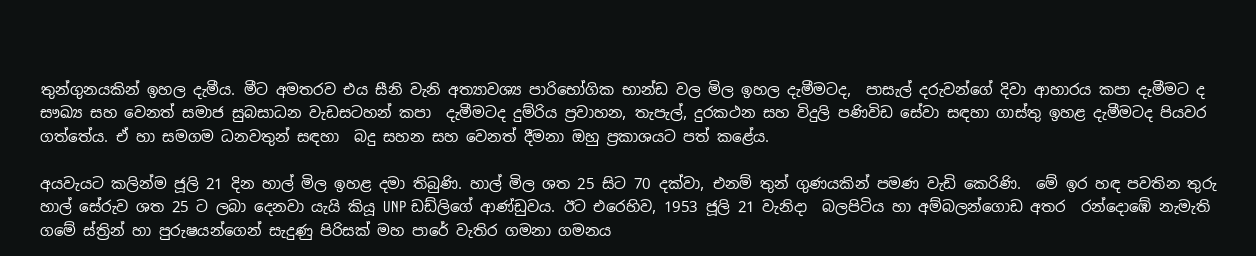තුන්ගුනයකින් ඉහල දැමීය. මීට අමතරව එය සීනි වැනි අත්‍යාවශ්‍ය පාරිභෝගික භාන්ඩ වල මිල ඉහල දැමීමටද,  පාසැල් දරුවන්ගේ දිවා ආහාරය කපා දැමීමට ද සෟඛ්‍ය සහ වෙනත් සමාජ සුබසාධන වැඩසටහන් කපා  දැමීමටද දුම්රිය ප්‍රවාහන, තැපැල්, දුරකථන සහ විදුලි පණිවිඩ සේවා සඳහා ගාස්තු ඉහළ දැමීමටද පියවර ගත්තේය. ඒ හා සමගම ධනවතුන් සඳහා  බදු සහන සහ වෙනත් දීමනා ඔහු ප්‍රකාශයට පත් කළේය.

අයවැයට කලින්ම ජූලි 21 දින හාල් මිල ඉහළ දමා තිබුණි. හාල් මිල ශත 25 සිට 70 දක්වා, එනම් තුන් ගුණයකින් පමණ වැඩි කෙරිණි.  මේ ඉර හඳ පවතින තුරු හාල් සේරුව ශත 25 ට ලබා දෙනවා යැයි කියූ UNP ඩඩ්ලිගේ ආණ්ඩුවය. ඊට එරෙහිව, 1953 ජූලි 21 වැනිදා  බලපිටිය හා අම්බලන්ගොඩ අතර  රන්දොඹේ නැමැති ගමේ ස්ත්‍රින් හා පුරුෂයන්ගෙන් සැදුණු පිරිසක් මහ පාරේ වැතිර ගමනා ගමනය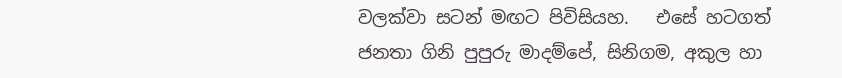වලක්වා සටන් මඟට පිවිසියහ.   එසේ හටගත් ජනතා ගිනි පුපුරු මාදම්පේ, සිනිගම, අකුල හා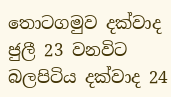තොටගමුව දක්වාද ජුලී 23 වනවිට  බලපිටිය දක්වාද 24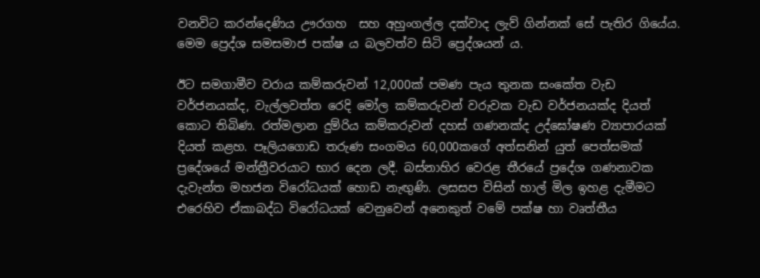වනවිට කරන්දෙණිය ඌරගහ  සහ අහුංගල්ල දක්වාද ලැව් ගින්නක් සේ පැතිර ගියේය. මෙම ප්‍රෙද්ශ සමසමාජ පක්ෂ ය බලවත්ව සිටි ප්‍රෙද්ශයන් ය.

ඊට සමගාමීව වරාය කම්කරුවන් 12,000ක් පමණ පැය තුනක සංකේත වැඩ වර්ජනයක්ද, වැල්ලවත්ත රෙදි මෝල කම්කරුවන් වරුවක වැඩ වර්ජනයක්ද දියත් කොට තිබිණ. රත්මලාන දුම්රිය කම්කරුවන් දහස් ගණනක්ද උද්ඝෝෂණ ව්‍යාපාරයක් දියත් කළහ. පෑලියගොඩ තරුණ සංගමය 60,000කගේ අත්සනින් යුත් පෙත්සමක් ප්‍රදේශයේ මන්ත්‍රීවරයාට භාර දෙන ලදී. බස්නාහිර වෙරළ තීරයේ ප්‍රදේශ ගණනාවක දැවැන්ත මහජන විරෝධයක් හොඩ නැඟුණි. ලසසප විසින් හාල් මිල ඉහළ දැමීමට එරෙහිව ඒකාබද්ධ විරෝධයක් වෙනුවෙන් අනෙකුත් වමේ පක්ෂ හා වෘත්තීය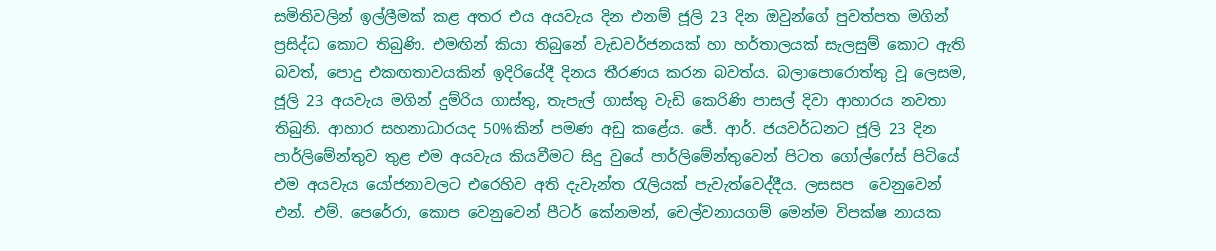සමිතිවලින් ඉල්ලීමක් කළ අතර එය අයවැය දින එනම් ජූලි 23 දින ඔවුන්ගේ පුවත්පත මගින් ප්‍රසිද්ධ කොට තිබුණි. එමඟින් කියා තිබුනේ වැඩවර්ජනයක් හා හර්තාලයක් සැලසුම් කොට ඇති බවත්, පොදු එකඟතාවයකින් ඉදිරියේදී දිනය තීරණය කරන බවත්ය. බලාපොරොත්තු වූ ලෙසම, ජූලි 23 අයවැය මගින් දුම්රිය ගාස්තු, තැපැල් ගාස්තු වැඩි කෙරිණි පාසල් දිවා ආහාරය නවතා තිබුනි. ආහාර සහනාධාරයද 50%කින් පමණ අඩු කළේය. ජේ. ආර්. ජයවර්ධනට ජූලි 23 දින පාර්ලිමේන්තුව තුළ එම අයවැය කියවීමට සිදු වුයේ පාර්ලිමේන්තුවෙන් පිටත ගෝල්ෆේස් පිටියේ එම අයවැය යෝජනාවලට එරෙහිව අති දැවැන්ත රැලියක් පැවැත්වෙද්දීය. ලසසප  වෙනුවෙන්  එන්. එම්. පෙරේරා, කොප වෙනුවෙන් පීටර් කේනමන්, චෙල්වනායගම් මෙන්ම විපක්ෂ නායක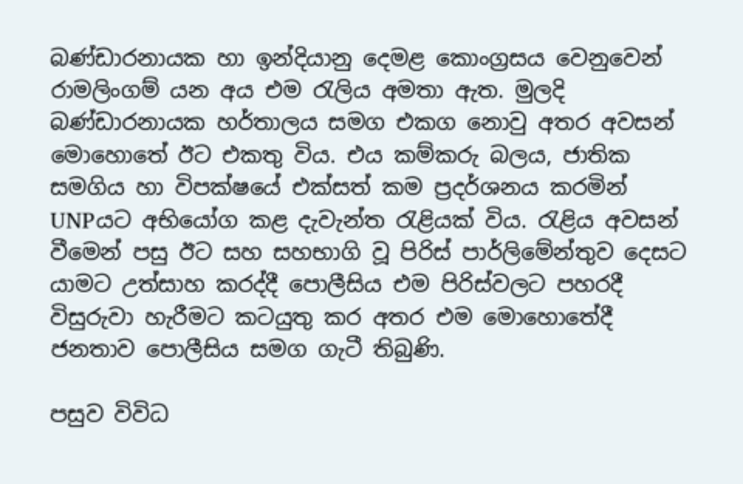බණ්ඩාරනායක හා ඉන්දියානු දෙමළ කොංග්‍රසය වෙනුවෙන් රාමලිංගම් යන අය එම රැලිය අමතා ඇත. මුලදි බණ්ඩාරනායක හර්තාලය සමග එකග නොවු අතර අවසන් මොහොතේ ඊට එකතු විය. එය කම්කරු බලය, ජාතික සමගිය හා විපක්ෂයේ එක්සත් කම ප්‍රදර්ශනය කරමින් UNPයට අභියෝග කළ දැවැන්ත රැළියක් විය. රැළිය අවසන් වීමෙන් පසු ඊට සහ සහභාගි වූ පිරිස් පාර්ලිමේන්තුව දෙසට යාමට උත්සාහ කරද්දී පොලීසිය එම පිරිස්වලට පහරදී විසුරුවා හැරීමට කටයුතු කර අතර එම මොහොතේදී ජනතාව පොලීසිය සමග ගැටී තිබුණි.

පසුව විවිධ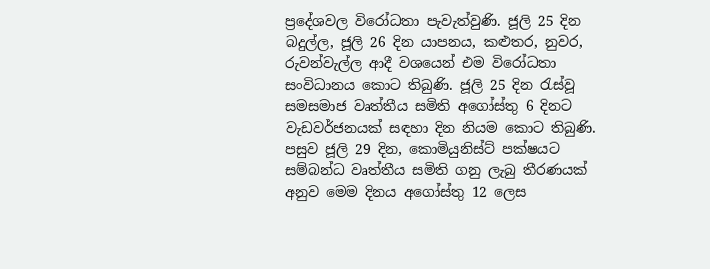ප්‍රදේශවල විරෝධතා පැවැත්වුණි. ජූලි 25 දින බදුල්ල, ජූලි 26 දින යාපනය, කළුතර, නුවර, රුවන්වැල්ල ආදී වශයෙන් එම විරෝධතා සංවිධානය කොට තිබුණි. ජූලි 25 දින රැස්වූ සමසමාජ වෘත්තීය සමිති අගෝස්තු 6 දිනට වැඩවර්ජනයක් සඳහා දින නියම කොට තිබුණි. පසුව ජූලි 29 දින, කොමියුනිස්ට් පක්ෂයට සම්බන්ධ වෘත්තීය සමිති ගනු ලැබු තීරණයක් අනුව මෙම දිනය අගෝස්තු 12 ලෙස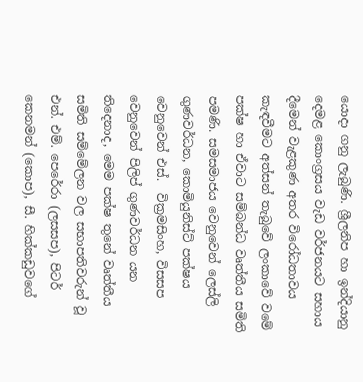යොදා ගනු ලැබුණි. ශ්‍රීලනිප හා ඉන්දියානු දෙමළ කොංග්‍රසය වැඩ වර්ජනයට සහාය දීමෙන් වැළකුණ අතර විරෝධතාවය කැඳවීමට අත්සන් තැබුවේ ලංකාවේ වමේ පක්ෂ හා ඒවාට සම්බන්ධ වෘත්තීය සමිති පමණි. සමසමාජය වෙනුවෙන් ලෙස්ලි ගුණවර්ධන, කොමියුනිස්ට් පක්ෂය වෙනුවෙන් එස්.  වික්‍රමසිංහ, විසසප වෙනුවෙන් පිලිප් ගුණවර්ධන යන තිදෙනාද, මෙම පක්ෂ තුනේ වෘත්තීය සමිති සම්මේලන වල සභාපතිවරුන් වූ එන්. එම්. පෙරේරා (ලසසප), පිටර් කෙනමන් (කොප), සී. හික්කඩුවගේ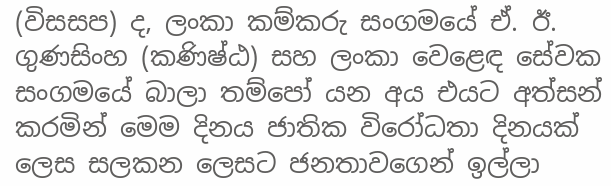(විසසප) ද, ලංකා කම්කරු සංගමයේ ඒ. ඊ. ගුණසිංහ (කණිෂ්ඨ) සහ ලංකා වෙළෙඳ සේවක සංගමයේ බාලා තම්පෝ යන අය එයට අත්සන් කරමින් මෙම දිනය ජාතික විරෝධතා දිනයක් ලෙස සලකන ලෙසට ජනතාවගෙන් ඉල්ලා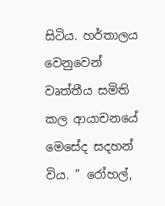සිටිය. හර්තාලය වෙනුවෙන් වෘත්තීය සමිති කල ආයාචනයේ මෙසේද සදහන් විය. ” රෝහල්,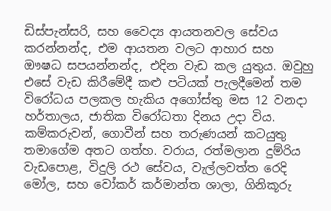ඩිස්පැන්සරි, සහ වෛද්‍ය ආයතනවල සේවය කරන්නන්ද, එම ආයතන වලට ආහාර සහ ඖෂධ සපයන්නන්ද, එදින වැඩ කල යුතුය. ඔවුහු එසේ වැඩ කිරීමේදී කළු පටියක් පැලදීමෙන් තම විරෝධය පලකල හැකිය අගෝස්තු මස 12 වනදා හර්තාලය, ජාතික විරෝධතා දිනය උදා විය. කම්කරුවන්, ගොවීන් සහ තරුණයන් කටයුතු තමාගේම අතට ගත්හ. වරාය, රත්මලාන දුම්රිය වැඩපොළ, විදුලි රථ සේවය, වැල්ලවත්ත රෙදි මෝල, සහ වෝකර් කර්මාන්ත ශාලා, ගිනිකූරු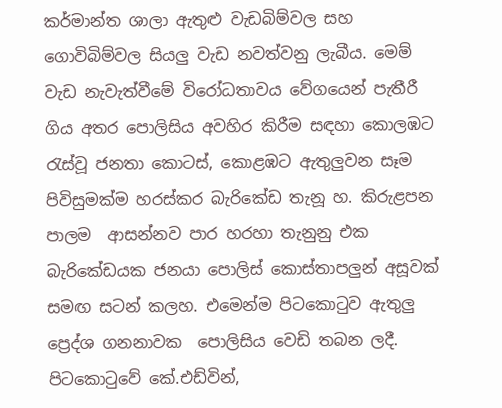කර්මාන්ත ශාලා ඇතුළු වැඩබිම්වල සහ ගොවිබිම්වල සියලු වැඩ නවත්වනු ලැබීය. මෙම් වැඩ නැවැත්වීමේ විරෝධතාවය වේගයෙන් පැතීරී ගිය අතර පොලිසිය අවහිර කිරීම සඳහා කොලඹට රැස්වූ ජනතා කොටස්, කොළඹට ඇතුලුවන සෑම පිවිසුමක්ම හරස්කර බැරිකේඩ තැනූ හ. කිරුළපන පාලම  ආසන්නව පාර හරහා තැනුනු එක බැරිකේඩයක ජනයා පොලිස් කොස්තාපලුන් අසූවක් සමඟ සටන් කලහ. එමෙන්ම පිටකොටුව ඇතුලු ප්‍රෙද්ශ ගනනාවක  පොලිසිය වෙඩි තබන ලදී. පිටකොටුවේ කේ.එඩ්වින්,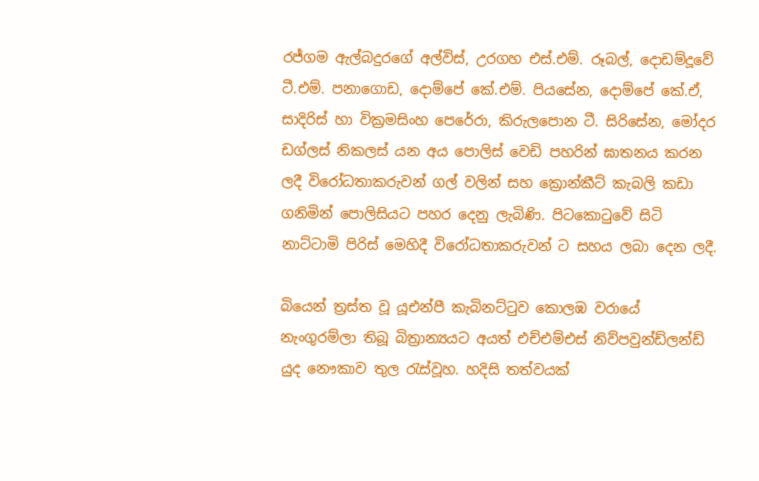රජ්ගම ඇල්බදුරගේ අල්විස්, උරගහ එස්.එම්. රූබල්, දොඩම්දූවේ ටී.එම්. පනාගොඩ, දොම්පේ කේ.එම්. පියසේන, දොම්පේ කේ.ඒ, සාදිරිස් හා වික්‍රමසිංහ පෙරේරා, කිරුලපොන ටී. සිරිසේන, මෝදර ඩග්ලස් නිකලස් යන අය පොලිස් වෙඩි පහරින් ඝාතනය කරන ලදී විරෝධතාකරුවන් ගල් වලින් සහ ක්‍රොන්කීට් කැබලි කඩා ගනිමින් පොලිසියට පහර දෙනු ලැබිණි. පිටකොටුවේ සිටි නාට්ටාමි පිරිස් මෙහිදී විරෝධතාකරුවන් ට සහය ලබා දෙන ලදී.

බියෙන් ත්‍රස්ත වූ යූඑන්පී කැබිනට්ටුව කොලඹ වරායේ නැංගුරම්ලා තිබූ බිත්‍රාන්‍යයට අයත් එච්එම්එස් නිව්පවුන්ඩ්ලන්ඩ්  යුද නෞකාව තුල රැස්වූහ. හදිසි තත්වයක්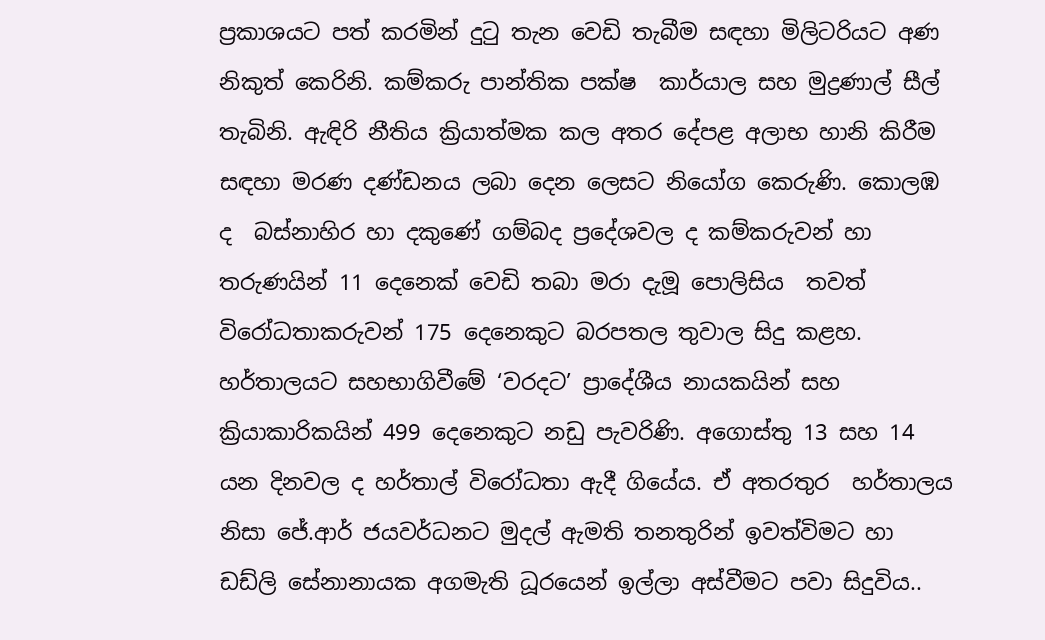ප්‍රකාශයට පත් කරමින් දුටු තැන වෙඩි තැබීම සඳහා මිලිටරියට අණ නිකුත් කෙරිනි. කම්කරු පාන්තික පක්ෂ  කාර්යාල සහ මුද්‍රණාල් සීල් තැබිනි. ඇඳිරි නීතිය ක්‍රියාත්මක කල අතර දේපළ අලාභ හානි කිරීම සඳහා මරණ දණ්ඩනය ලබා දෙන ලෙසට නියෝග කෙරුණි. කොලඹ ද  බස්නාහිර හා දකුණේ ගම්බද ප්‍රදේශවල ද කම්කරුවන් හා තරුණයින් 11 දෙනෙක් වෙඩි තබා මරා දැමූ පොලිසිය  තවත් විරෝධතාකරුවන් 175 දෙනෙකුට බරපතල තුවාල සිදු කළහ.  හර්තාලයට සහභාගිවීමේ ‘වරදට’ ප්‍රාදේශීය නායකයින් සහ ක්‍රියාකාරිකයින් 499 දෙනෙකුට නඩු පැවරිණි. අගොස්තු 13 සහ 14 යන දිනවල ද හර්තාල් විරෝධතා ඇදී ගියේය. ඒ අතරතුර  හර්තාලය නිසා ජේ.ආර් ජයවර්ධනට මුදල් ඇමති තනතුරින් ඉවත්විමට හා ඩඩ්ලි සේනානායක අගමැති ධූරයෙන් ඉල්ලා අස්වීමට පවා සිදුවිය..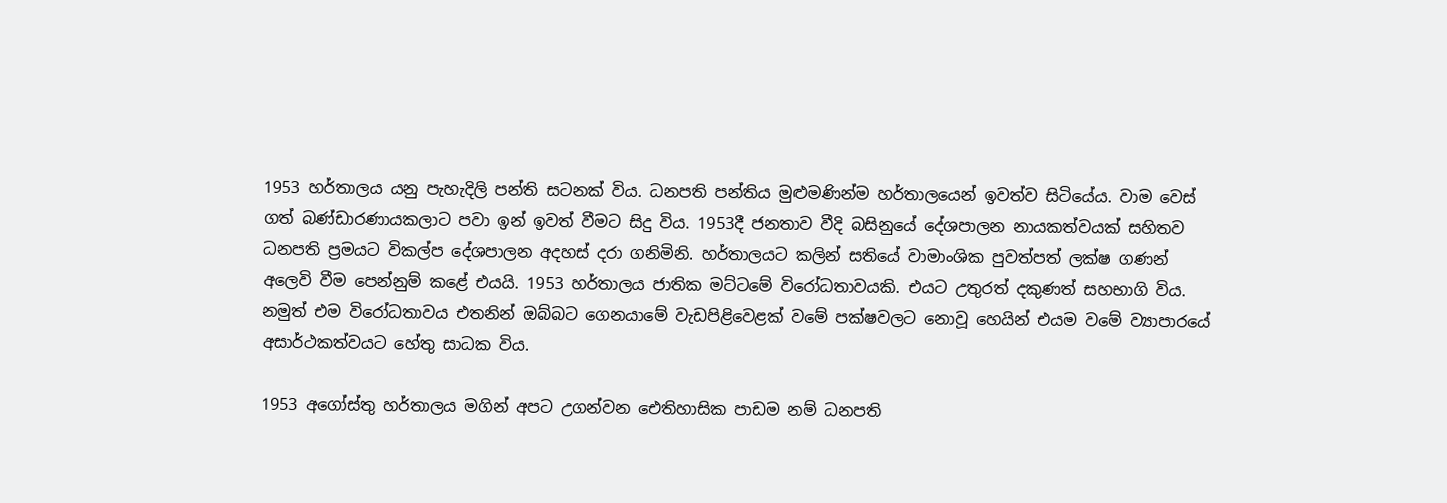1953 හර්තාලය යනු පැහැදිලි පන්ති සටනක් විය. ධනපති පන්තිය මුළුමණින්ම හර්තාලයෙන් ඉවත්ව සිටියේය. වාම වෙස් ගත් බණ්ඩාරණායකලාට පවා ඉන් ඉවත් වීමට සිදු විය. 1953දී ජනතාව වීදි බසිනුයේ දේශපාලන නායකත්වයක් සහිතව ධනපති ප්‍රමයට විකල්ප දේශපාලන අදහස් දරා ගනිමිනි. හර්තාලයට කලින් සතියේ වාමාංශික පුවත්පත් ලක්ෂ ගණන් අලෙවි වීම පෙන්නුම් කළේ එයයි. 1953 හර්තාලය ජාතික මට්ටමේ විරෝධතාවයකි. එයට උතුරත් දකුණත් සහභාගි විය. නමුත් එම විරෝධතාවය එතනින් ඔබ්බට ගෙනයාමේ වැඩපිළිවෙළක් වමේ පක්ෂවලට නොවූ හෙයින් එයම වමේ ව්‍යාපාරයේ අසාර්ථකත්වයට හේතු සාධක විය.

1953 අගෝස්තු හර්තාලය මගින් අපට උගන්වන ඓතිහාසික පාඩම නම් ධනපති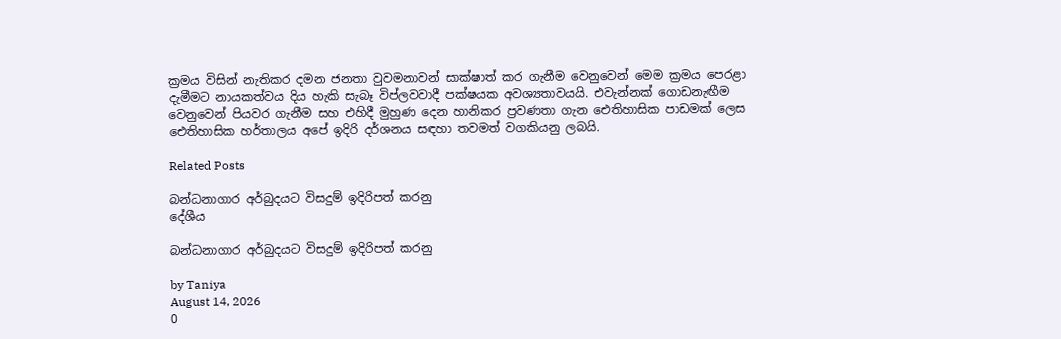ක්‍රමය විසින් නැතිකර දමන ජනතා වුවමනාවන් සාක්ෂාත් කර ගැනීම වෙනුවෙන් මෙම ක්‍රමය පෙරළා දැමීමට නායකත්වය දිය හැකි සැබෑ විප්ලවවාදී පක්ෂයක අවශ්‍යතාවයයි. එවැන්නක් ගොඩනැඟීම වෙනුවෙන් පියවර ගැනීම සහ එහිදී මුහුණ දෙන හානිකර ප්‍රවණතා ගැන ඓතිහාසික පාඩමක් ලෙස ඓතිහාසික හර්තාලය අපේ ඉදිරි දර්ශනය සඳහා තවමත් වගකියනු ලබයි.

Related Posts

බන්ධනාගාර අර්බුදයට විසදුම් ඉදිරිපත් කරනු
දේශීය

බන්ධනාගාර අර්බුදයට විසදුම් ඉදිරිපත් කරනු

by Taniya
August 14, 2026
0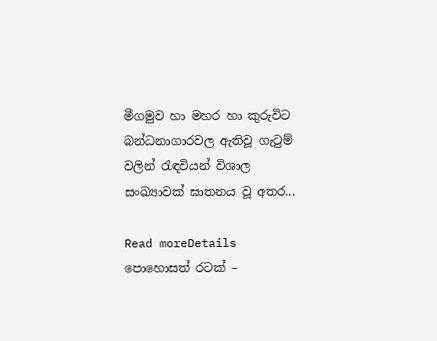මීගමුව හා මහර හා කුරුවිට බන්ධනාගාරවල ඇතිවූ ගැටුම් වලින් රැඳවියන් විශාල සංඛ්‍යාවක් ඝාතනය වූ අතර...

Read moreDetails
පොහොසත් රටක් –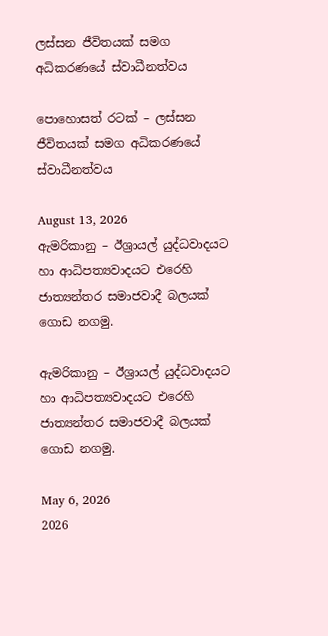ලස්සන ජීවිතයක් සමග අධිකරණයේ ස්වාධීනත්වය

පොහොසත් රටක් – ලස්සන ජීවිතයක් සමග අධිකරණයේ ස්වාධීනත්වය

August 13, 2026
ඇමරිකානු – ඊශ්‍රායල් යුද්ධවාදයට හා ආධිපත්‍යවාදයට එරෙහි ජාත්‍යන්තර සමාජවාදී බලයක් ගොඩ නගමු.

ඇමරිකානු – ඊශ්‍රායල් යුද්ධවාදයට හා ආධිපත්‍යවාදයට එරෙහි ජාත්‍යන්තර සමාජවාදී බලයක් ගොඩ නගමු.

May 6, 2026
2026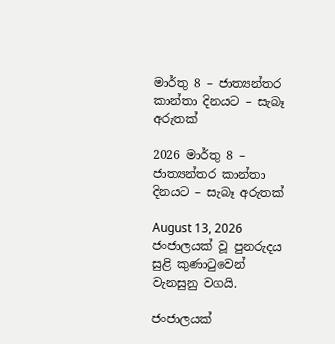මාර්තු 8 – ජාත්‍යන්තර කාන්තා දිනයට – සැබෑ අරුතක්

2026 මාර්තු 8 – ජාත්‍යන්තර කාන්තා දිනයට – සැබෑ අරුතක්

August 13, 2026
ජංජාලයක් වූ පුනරුදය සුළි කුණාටුවෙන් වැනසුනු වගයි.

ජංජාලයක්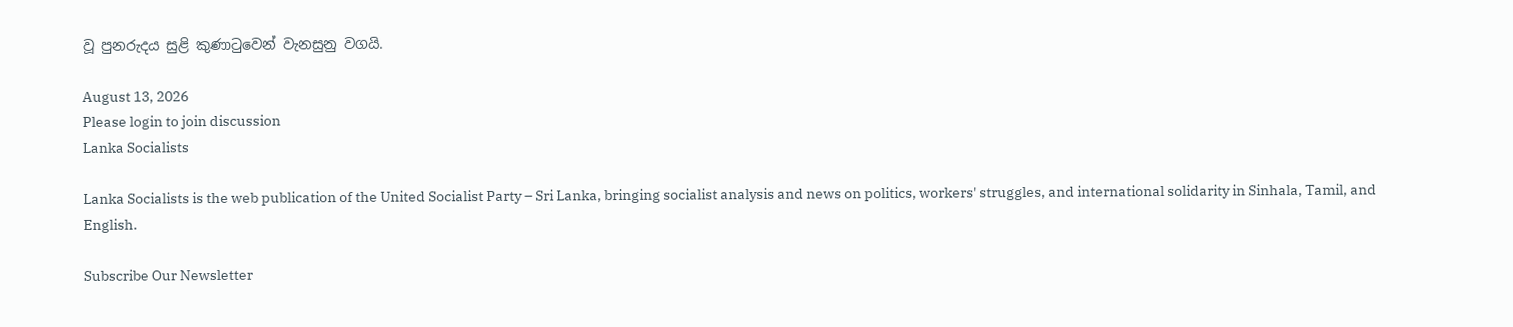වූ පුනරුදය සුළි කුණාටුවෙන් වැනසුනු වගයි.

August 13, 2026
Please login to join discussion
Lanka Socialists

Lanka Socialists is the web publication of the United Socialist Party – Sri Lanka, bringing socialist analysis and news on politics, workers' struggles, and international solidarity in Sinhala, Tamil, and English.

Subscribe Our Newsletter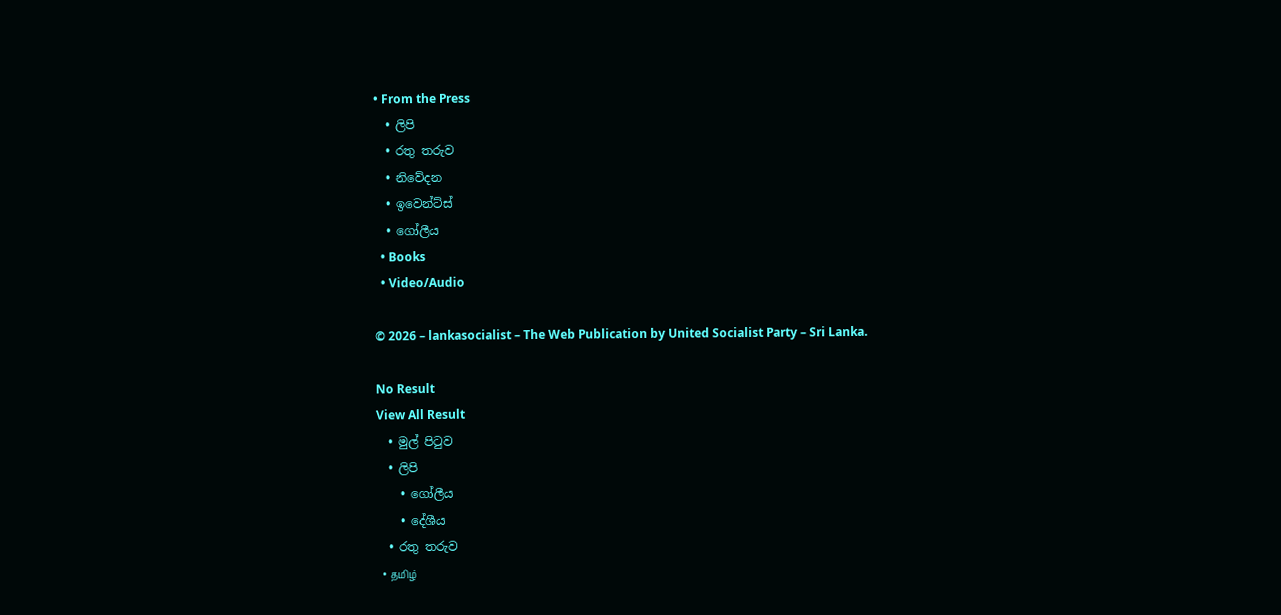• From the Press
  • ලිපි
  • රතු තරුව
  • නිවේදන
  • ඉවෙන්ට්ස්
  • ගෝලීය
  • Books
  • Video/Audio

© 2026 – lankasocialist – The Web Publication by United Socialist Party – Sri Lanka.

No Result
View All Result
  • මුල් පිටුව
  • ලිපි
    • ගෝලීය
    • දේශීය
  • රතු තරුව
  • தமிழ்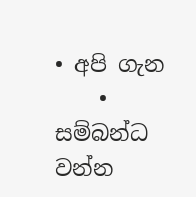• අපි ගැන
    • සම්බන්ධ වන්න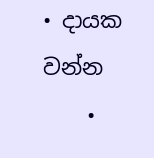• දායක වන්න
    •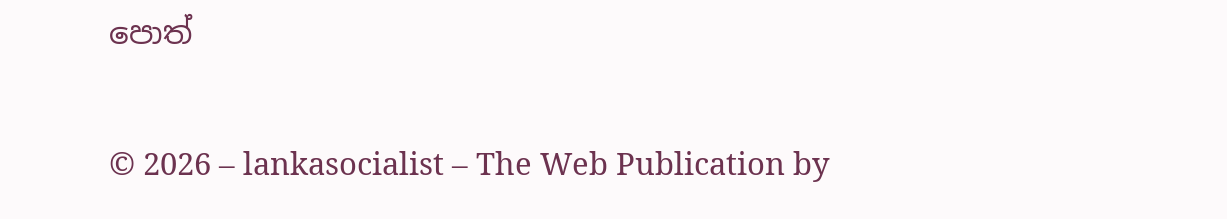පොත්

© 2026 – lankasocialist – The Web Publication by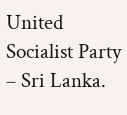United Socialist Party – Sri Lanka.